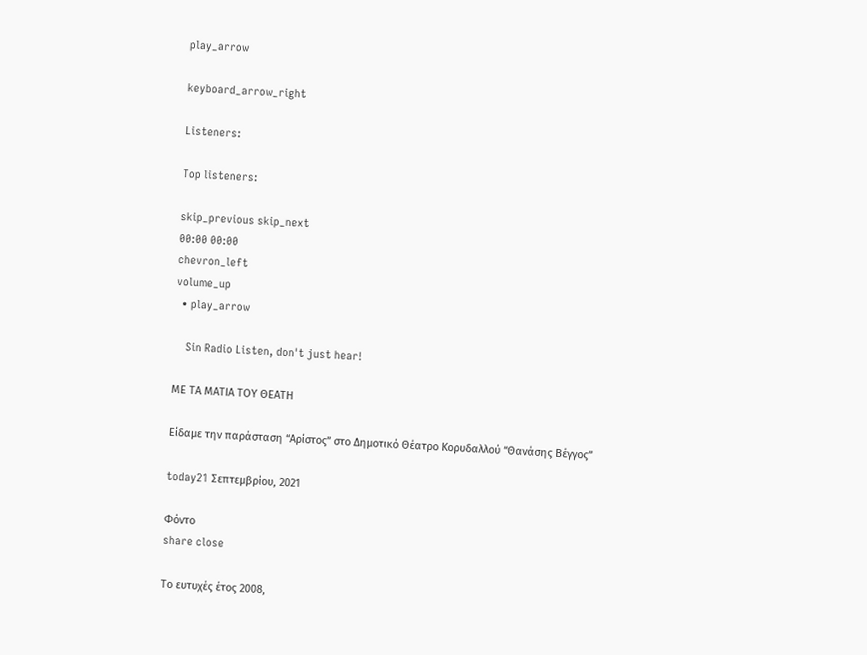play_arrow

keyboard_arrow_right

Listeners:

Top listeners:

skip_previous skip_next
00:00 00:00
chevron_left
volume_up
  • play_arrow

    Sin Radio Listen, don't just hear!

ΜΕ ΤΑ ΜΑΤΙΑ ΤΟΥ ΘΕΑΤΗ

Είδαμε την παράσταση “Αρίστος” στο Δημοτικό Θέατρο Κορυδαλλού “Θανάσης Βέγγος”

today21 Σεπτεμβρίου, 2021

Φόντο
share close

Το ευτυχές έτος 2008,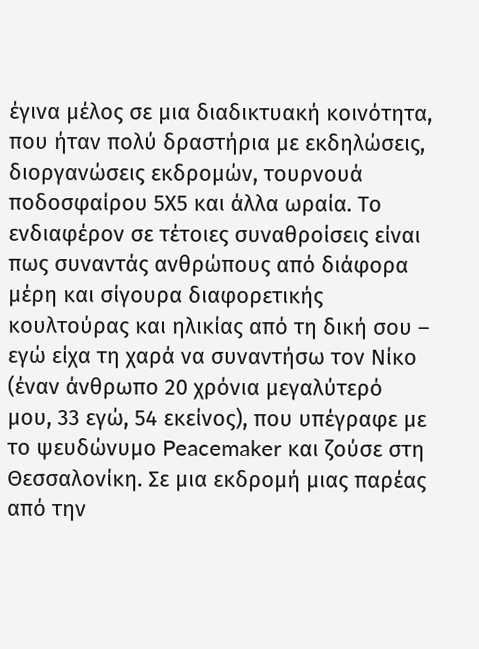έγινα μέλος σε μια διαδικτυακή κοινότητα, που ήταν πολύ δραστήρια με εκδηλώσεις, διοργανώσεις εκδρομών, τουρνουά ποδοσφαίρου 5Χ5 και άλλα ωραία. Το ενδιαφέρον σε τέτοιες συναθροίσεις είναι πως συναντάς ανθρώπους από διάφορα μέρη και σίγουρα διαφορετικής κουλτούρας και ηλικίας από τη δική σου – εγώ είχα τη χαρά να συναντήσω τον Νίκο (έναν άνθρωπο 20 χρόνια μεγαλύτερό μου, 33 εγώ, 54 εκείνος), που υπέγραφε με το ψευδώνυμο Peacemaker και ζούσε στη Θεσσαλονίκη. Σε μια εκδρομή μιας παρέας από την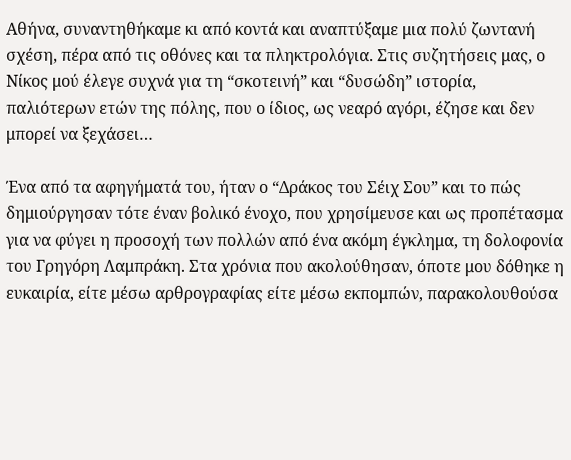Αθήνα, συναντηθήκαμε κι από κοντά και αναπτύξαμε μια πολύ ζωντανή σχέση, πέρα από τις οθόνες και τα πληκτρολόγια. Στις συζητήσεις μας, ο Νίκος μού έλεγε συχνά για τη “σκοτεινή” και “δυσώδη” ιστορία, παλιότερων ετών της πόλης, που ο ίδιος, ως νεαρό αγόρι, έζησε και δεν μπορεί να ξεχάσει…

Ένα από τα αφηγήματά του, ήταν ο “Δράκος του Σέιχ Σου” και το πώς δημιούργησαν τότε έναν βολικό ένοχο, που χρησίμευσε και ως προπέτασμα για να φύγει η προσοχή των πολλών από ένα ακόμη έγκλημα, τη δολοφονία του Γρηγόρη Λαμπράκη. Στα χρόνια που ακολούθησαν, όποτε μου δόθηκε η ευκαιρία, είτε μέσω αρθρογραφίας είτε μέσω εκπομπών, παρακολουθούσα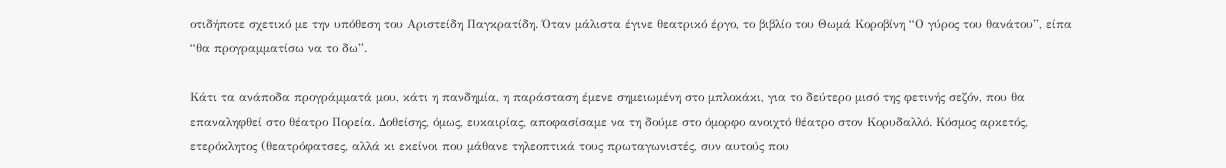οτιδήποτε σχετικό με την υπόθεση του Αριστείδη Παγκρατίδη. Όταν μάλιστα έγινε θεατρικό έργο, το βιβλίο του Θωμά Κοροβίνη “Ο γύρος του θανάτου”, είπα “θα προγραμματίσω να το δω”.

Κάτι τα ανάποδα προγράμματά μου, κάτι η πανδημία, η παράσταση έμενε σημειωμένη στο μπλοκάκι, για το δεύτερο μισό της φετινής σεζόν, που θα επαναληφθεί στο θέατρο Πορεία. Δοθείσης, όμως, ευκαιρίας, αποφασίσαμε να τη δούμε στο όμορφο ανοιχτό θέατρο στον Κορυδαλλό. Κόσμος αρκετός, ετερόκλητος (θεατρόφατσες, αλλά κι εκείνοι που μάθανε τηλεοπτικά τους πρωταγωνιστές, συν αυτούς που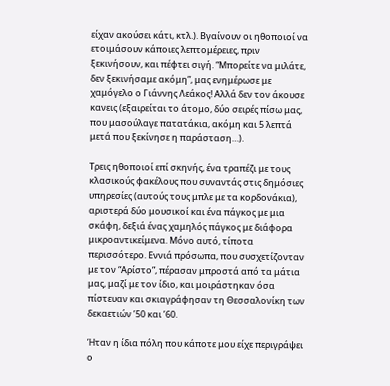είχαν ακούσει κάτι, κτλ.). Βγαίνουν οι ηθοποιοί να ετοιμάσουν κάποιες λεπτομέρειες, πριν ξεκινήσουν, και πέφτει σιγή. “Μπορείτε να μιλάτε, δεν ξεκινήσαμε ακόμη”, μας ενημέρωσε με χαμόγελο ο Γιάννης Λεάκος! Αλλά δεν τον άκουσε κανεις (εξαιρείται το άτομο, δύο σειρές πίσω μας, που μασούλαγε πατατάκια, ακόμη και 5 λεπτά μετά που ξεκίνησε η παράσταση…).

Τρεις ηθοποιοί επί σκηνής, ένα τραπέζι με τους κλασικούς φακέλους που συναντάς στις δημόσιες υπηρεσίες (αυτούς τους μπλε με τα κορδονάκια), αριστερά δύο μουσικοί και ένα πάγκος με μια σκάφη, δεξιά ένας χαμηλός πάγκος με διάφορα μικροαντικείμενα. Μόνο αυτό, τίποτα περισσότερο. Εννιά πρόσωπα, που συσχετίζονταν με τον “Αρίστο”, πέρασαν μπροστά από τα μάτια μας, μαζί με τον ίδιο, και μοιράστηκαν όσα πίστευαν και σκιαγράφησαν τη Θεσσαλονίκη των δεκαετιών ’50 και ’60.

Ήταν η ίδια πόλη που κάποτε μου είχε περιγράψει ο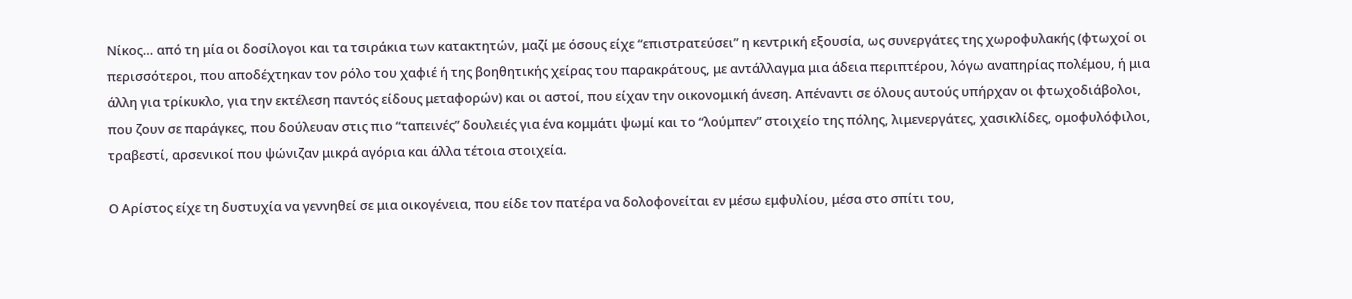Νίκος… από τη μία οι δοσίλογοι και τα τσιράκια των κατακτητών, μαζί με όσους είχε “επιστρατεύσει” η κεντρική εξουσία, ως συνεργάτες της χωροφυλακής (φτωχοί οι περισσότεροι, που αποδέχτηκαν τον ρόλο του χαφιέ ή της βοηθητικής χείρας του παρακράτους, με αντάλλαγμα μια άδεια περιπτέρου, λόγω αναπηρίας πολέμου, ή μια άλλη για τρίκυκλο, για την εκτέλεση παντός είδους μεταφορών) και οι αστοί, που είχαν την οικονομική άνεση. Απέναντι σε όλους αυτούς υπήρχαν οι φτωχοδιάβολοι, που ζουν σε παράγκες, που δούλευαν στις πιο “ταπεινές” δουλειές για ένα κομμάτι ψωμί και το “λούμπεν” στοιχείο της πόλης, λιμενεργάτες, χασικλίδες, ομοφυλόφιλοι, τραβεστί, αρσενικοί που ψώνιζαν μικρά αγόρια και άλλα τέτοια στοιχεία.

Ο Αρίστος είχε τη δυστυχία να γεννηθεί σε μια οικογένεια, που είδε τον πατέρα να δολοφονείται εν μέσω εμφυλίου, μέσα στο σπίτι του,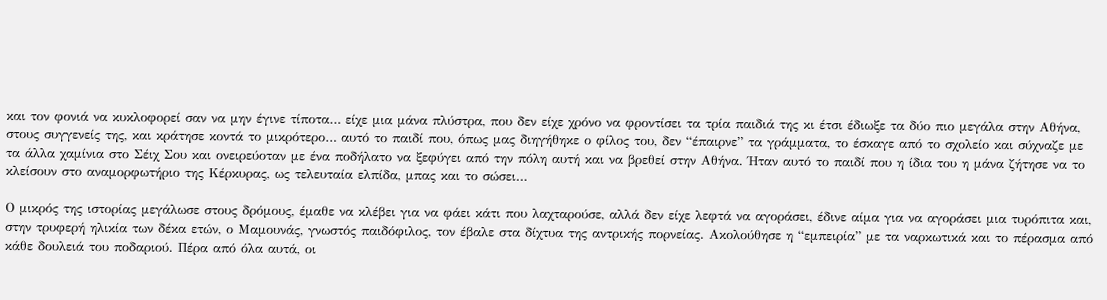και τον φονιά να κυκλοφορεί σαν να μην έγινε τίποτα… είχε μια μάνα πλύστρα, που δεν είχε χρόνο να φροντίσει τα τρία παιδιά της κι έτσι έδιωξε τα δύο πιο μεγάλα στην Αθήνα, στους συγγενείς της, και κράτησε κοντά το μικρότερο… αυτό το παιδί που, όπως μας διηγήθηκε ο φίλος του, δεν “έπαιρνε” τα γράμματα, το έσκαγε από το σχολείο και σύχναζε με τα άλλα χαμίνια στο Σέιχ Σου και ονειρεύοταν με ένα ποδήλατο να ξεφύγει από την πόλη αυτή και να βρεθεί στην Αθήνα. Ήταν αυτό το παιδί που η ίδια του η μάνα ζήτησε να το κλείσουν στο αναμορφωτήριο της Κέρκυρας, ως τελευταία ελπίδα, μπας και το σώσει…

Ο μικρός της ιστορίας μεγάλωσε στους δρόμους, έμαθε να κλέβει για να φάει κάτι που λαχταρούσε, αλλά δεν είχε λεφτά να αγοράσει, έδινε αίμα για να αγοράσει μια τυρόπιτα και, στην τρυφερή ηλικία των δέκα ετών, ο Μαμουνάς, γνωστός παιδόφιλος, τον έβαλε στα δίχτυα της αντρικής πορνείας. Ακολούθησε η “εμπειρία” με τα ναρκωτικά και το πέρασμα από κάθε δουλειά του ποδαριού. Πέρα από όλα αυτά, οι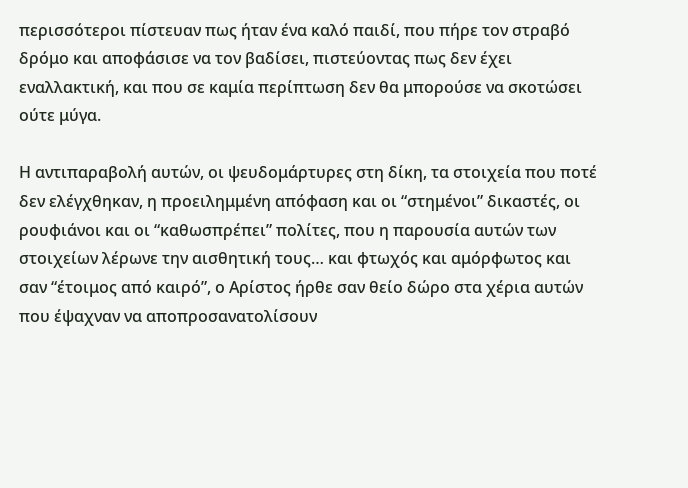περισσότεροι πίστευαν πως ήταν ένα καλό παιδί, που πήρε τον στραβό δρόμο και αποφάσισε να τον βαδίσει, πιστεύοντας πως δεν έχει εναλλακτική, και που σε καμία περίπτωση δεν θα μπορούσε να σκοτώσει ούτε μύγα.

Η αντιπαραβολή αυτών, οι ψευδομάρτυρες στη δίκη, τα στοιχεία που ποτέ δεν ελέγχθηκαν, η προειλημμένη απόφαση και οι “στημένοι” δικαστές, οι ρουφιάνοι και οι “καθωσπρέπει” πολίτες, που η παρουσία αυτών των στοιχείων λέρωνε την αισθητική τους… και φτωχός και αμόρφωτος και σαν “έτοιμος από καιρό”, ο Αρίστος ήρθε σαν θείο δώρο στα χέρια αυτών που έψαχναν να αποπροσανατολίσουν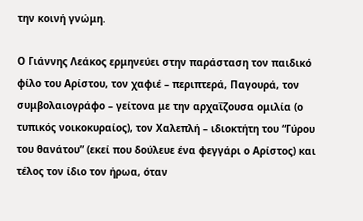την κοινή γνώμη.

Ο Γιάννης Λεάκος ερμηνεύει στην παράσταση τον παιδικό φίλο του Αρίστου, τον χαφιέ – περιπτερά, Παγουρά, τον συμβολαιογράφο – γείτονα με την αρχαΐζουσα ομιλία (ο τυπικός νοικοκυραίος), τον Χαλεπλή – ιδιοκτήτη του “Γύρου του θανάτου” (εκεί που δούλευε ένα φεγγάρι ο Αρίστος) και τέλος τον ίδιο τον ήρωα, όταν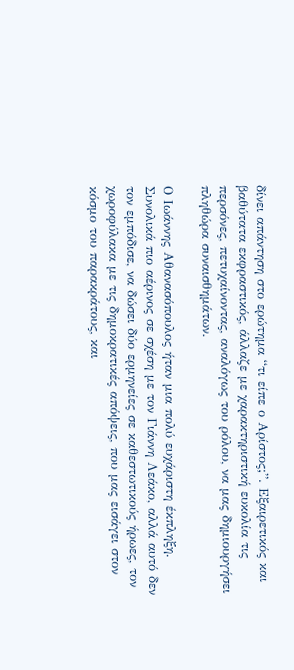δίνει απάντηση στο ερώτημα “τι είπε ο Αρίστος;”. Εξαιρετικός και βαθύτατα εκφραστικός, άλλαζε με χαρακτηριστική ευκολία τις περσόνες, πετυχαίνοντας, αναλόγως του ρόλου, να μας δημιουργήσει πληθώρα συναισθημάτων.

Ο Ιωάννης Αθανασόπουλος ήταν μια πολύ ευχάριστη έκπληξη. Συνολικά πιο αέρινος σε σχέση με τον Γιάννη Λεάκο, αλλά αυτό δεν τον εμπόδισε, να δώσει δύο ερμηνείες σε καθεστωτικούς ήρωες, τον χωροφύλακα με τις δημοκρατικές απόψεις, που μας εισάγει στον κόσμο του παρακράτους, και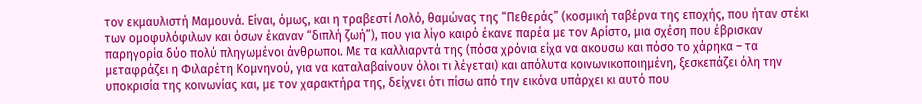τον εκμαυλιστή Μαμουνά. Είναι, όμως, και η τραβεστί Λολό, θαμώνας της “Πεθεράς” (κοσμική ταβέρνα της εποχής, που ήταν στέκι των ομοφυλόφιλων και όσων έκαναν “διπλή ζωή”), που για λίγο καιρό έκανε παρέα με τον Αρίστο, μια σχέση που έβρισκαν παρηγορία δύο πολύ πληγωμένοι άνθρωποι. Με τα καλλιαρντά της (πόσα χρόνια είχα να ακουσω και πόσο το χάρηκα – τα μεταφράζει η Φιλαρέτη Κομνηνού, για να καταλαβαίνουν όλοι τι λέγεται) και απόλυτα κοινωνικοποιημένη, ξεσκεπάζει όλη την υποκρισία της κοινωνίας και, με τον χαρακτήρα της, δείχνει ότι πίσω από την εικόνα υπάρχει κι αυτό που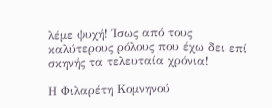λέμε ψυχή! Ίσως από τους καλύτερους ρόλους που έχω δει επί σκηνής τα τελευταία χρόνια!

Η Φιλαρέτη Κομνηνού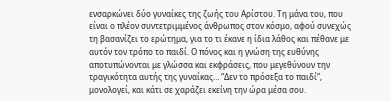ενσαρκώνει δύο γυναίκες της ζωής του Αρίστου. Τη μάνα του, που είναι ο πλέον συντετριμμένος άνθρωπος στον κόσμο, αφού συνεχώς τη βασανίζει το ερώτημα, για το τι έκανε η ίδια λάθος και πέθανε με αυτόν τον τρόπο το παιδί. Ο πόνος και η γνώση της ευθύνης αποτυπώνονται με γλώσσα και εκφράσεις, που μεγεθύνουν την τραγικότητα αυτής της γυναίκας… “Δεν το πρόσεξα το παιδί”, μονολογεί, και κάτι σε χαράζει εκείνη την ώρα μέσα σου.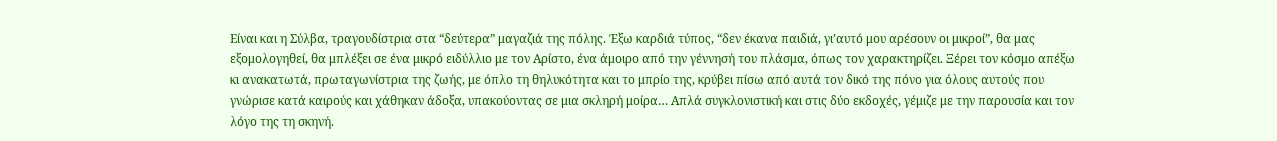Είναι και η Σύλβα, τραγουδίστρια στα “δεύτερα” μαγαζιά της πόλης. Έξω καρδιά τύπος, “δεν έκανα παιδιά, γι’αυτό μου αρέσουν οι μικροί”, θα μας εξομολογηθεί, θα μπλέξει σε ένα μικρό ειδύλλιο με τον Αρίστο, ένα άμοιρο από την γέννησή του πλάσμα, όπως τον χαρακτηρίζει. Ξέρει τον κόσμο απέξω κι ανακατωτά, πρωταγωνίστρια της ζωής, με όπλο τη θηλυκότητα και το μπρίο της, κρύβει πίσω από αυτά τον δικό της πόνο για όλους αυτούς που γνώρισε κατά καιρούς και χάθηκαν άδοξα, υπακούοντας σε μια σκληρή μοίρα… Απλά συγκλονιστική και στις δύο εκδοχές, γέμιζε με την παρουσία και τον λόγο της τη σκηνή.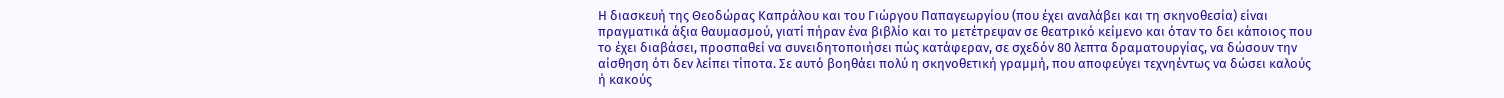Η διασκευή της Θεοδώρας Καπράλου και του Γιώργου Παπαγεωργίου (που έχει αναλάβει και τη σκηνοθεσία) είναι πραγματικά άξια θαυμασμού, γιατί πήραν ένα βιβλίο και το μετέτρεψαν σε θεατρικό κείμενο και όταν το δει κάποιος που το έχει διαβάσει, προσπαθεί να συνειδητοποιήσει πώς κατάφεραν, σε σχεδόν 80 λεπτα δραματουργίας, να δώσουν την αίσθηση ότι δεν λείπει τίποτα. Σε αυτό βοηθάει πολύ η σκηνοθετική γραμμή, που αποφεύγει τεχνηέντως να δώσει καλούς ή κακούς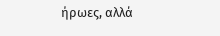ήρωες, αλλά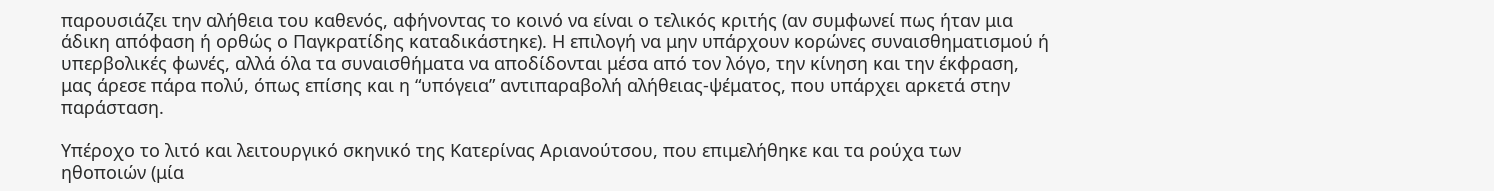παρουσιάζει την αλήθεια του καθενός, αφήνοντας το κοινό να είναι ο τελικός κριτής (αν συμφωνεί πως ήταν μια άδικη απόφαση ή ορθώς ο Παγκρατίδης καταδικάστηκε). Η επιλογή να μην υπάρχουν κορώνες συναισθηματισμού ή υπερβολικές φωνές, αλλά όλα τα συναισθήματα να αποδίδονται μέσα από τον λόγο, την κίνηση και την έκφραση, μας άρεσε πάρα πολύ, όπως επίσης και η “υπόγεια” αντιπαραβολή αλήθειας-ψέματος, που υπάρχει αρκετά στην παράσταση.

Υπέροχο το λιτό και λειτουργικό σκηνικό της Κατερίνας Αριανούτσου, που επιμελήθηκε και τα ρούχα των ηθοποιών (μία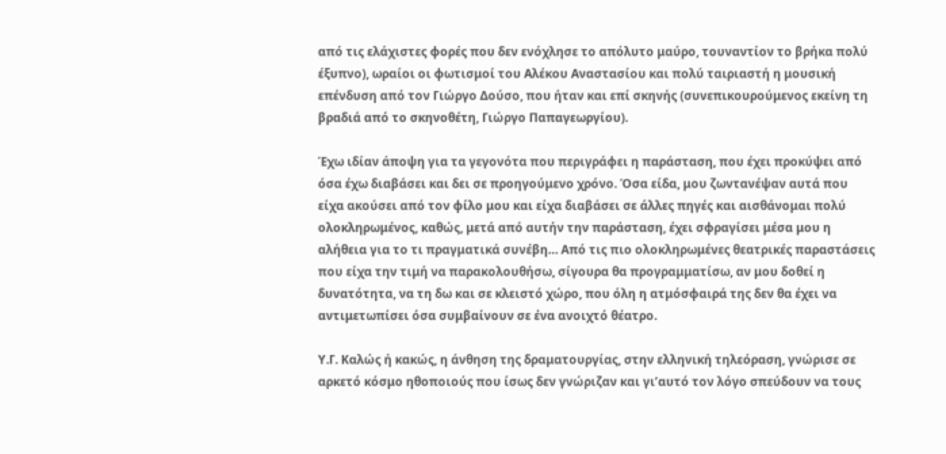από τις ελάχιστες φορές που δεν ενόχλησε το απόλυτο μαύρο, τουναντίον το βρήκα πολύ έξυπνο), ωραίοι οι φωτισμοί του Αλέκου Αναστασίου και πολύ ταιριαστή η μουσική επένδυση από τον Γιώργο Δούσο, που ήταν και επί σκηνής (συνεπικουρούμενος εκείνη τη βραδιά από το σκηνοθέτη, Γιώργο Παπαγεωργίου).

Έχω ιδίαν άποψη για τα γεγονότα που περιγράφει η παράσταση, που έχει προκύψει από όσα έχω διαβάσει και δει σε προηγούμενο χρόνο. Όσα είδα, μου ζωντανέψαν αυτά που είχα ακούσει από τον φίλο μου και είχα διαβάσει σε άλλες πηγές και αισθάνομαι πολύ ολοκληρωμένος, καθώς, μετά από αυτήν την παράσταση, έχει σφραγίσει μέσα μου η αλήθεια για το τι πραγματικά συνέβη… Από τις πιο ολοκληρωμένες θεατρικές παραστάσεις που είχα την τιμή να παρακολουθήσω, σίγουρα θα προγραμματίσω, αν μου δοθεί η δυνατότητα, να τη δω και σε κλειστό χώρο, που όλη η ατμόσφαιρά της δεν θα έχει να αντιμετωπίσει όσα συμβαίνουν σε ένα ανοιχτό θέατρο.

Υ.Γ. Καλώς ή κακώς, η άνθηση της δραματουργίας, στην ελληνική τηλεόραση, γνώρισε σε αρκετό κόσμο ηθοποιούς που ίσως δεν γνώριζαν και γι’αυτό τον λόγο σπεύδουν να τους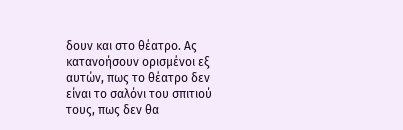δουν και στο θέατρο. Ας κατανοήσουν ορισμένοι εξ αυτών, πως το θέατρο δεν είναι το σαλόνι του σπιτιού τους, πως δεν θα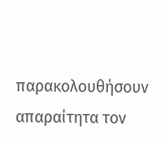παρακολουθήσουν απαραίτητα τον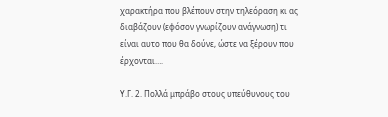χαρακτήρα που βλέπουν στην τηλεόραση κι ας διαβάζουν (εφόσον γνωρίζουν ανάγνωση) τι είναι αυτο που θα δούνε, ώστε να ξέρουν που έρχονται….

Υ.Γ. 2. Πολλά μπράβο στους υπεύθυνους του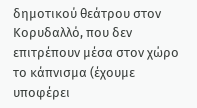δημοτικού θεάτρου στον Κορυδαλλό, που δεν επιτρέπουν μέσα στον χώρο το κάπνισμα (έχουμε υποφέρει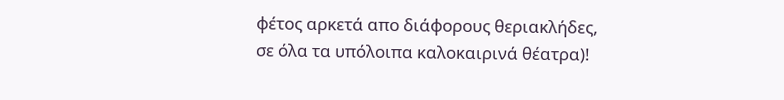φέτος αρκετά απο διάφορους θεριακλήδες, σε όλα τα υπόλοιπα καλοκαιρινά θέατρα)!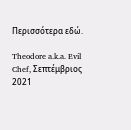Περισσότερα εδώ.

Theodore a.k.a. Evil Chef, Σεπτέμβριος 2021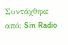Συντάχθηκε από: Sin Radio